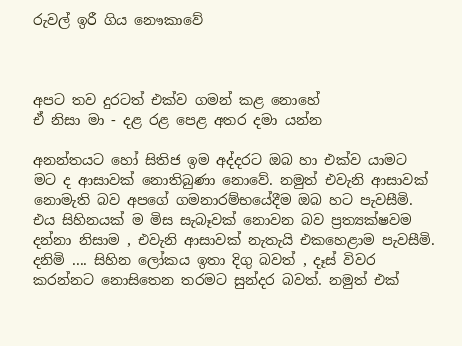රුවල් ඉරී ගිය නෞකාවේ



අපට තව දුරටත් එක්ව ගමන් කළ නොහේ
ඒ නිසා මා - දළ රළ පෙළ අතර දමා යන්න

අනන්තයට හෝ සිතිජ ඉම අද්දරට ඔබ හා එක්ව යාමට මට ද ආසාවක් නොතිබුණා නොවේ. නමුත් එවැනි ආසාවක් නොමැති බව අපගේ ගමනාරම්භයේදීම ඔබ හට පැවසීමි. එය සිහිනයක් ම මිස සැබෑවක් නොවන බව ප්‍රත්‍යක්ෂවම දන්නා නිසාම , එවැනි ආසාවක් නැතැයි එකහෙළාම පැවසීමි. දනිමි .... සිහින ලෝකය ඉතා දිගු බවත් , දෑස් විවර කරන්නට නොසිතෙන තරමට සුන්දර බවත්. නමුත් එක්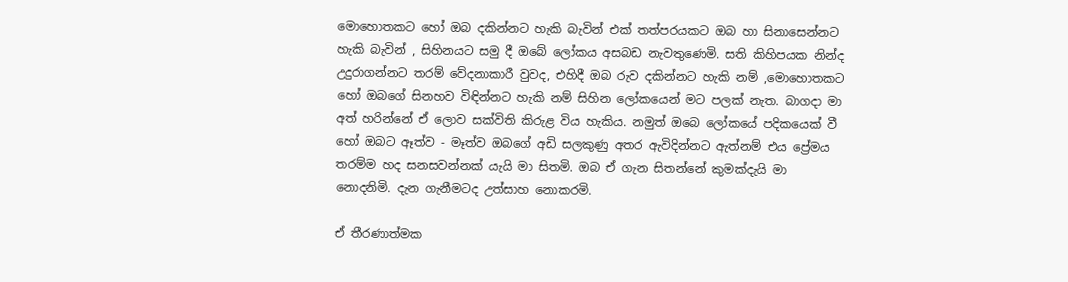මොහොතකට හෝ ඔබ දකින්නට හැකි බැවින් එක් තත්පරයකට ඔබ හා සිනාසෙන්නට හැකි බැවින් , සිහිනයට සමු දී ඔබේ ලෝකය අසබඩ නැවතුණෙමි. සති කිහිපයක නින්ද උදුරාගන්නට තරම් වේදනාකාරී වුවද, එහිදී ඔබ රුව දකින්නට හැකි නම් ,මොහොතකට හෝ ඔබගේ සිනහව විඳින්නට හැකි නම් සිහින ලෝකයෙන් මට පලක් නැත. බාගදා මා අත් හරින්නේ ඒ ලොව සක්විති කිරුළ විය හැකිය. නමුත් ඔබෙ ලෝකයේ පදිකයෙක් වී හෝ ඔබට ඈත්ව - මෑත්ව ඔබගේ අඩි සලකුණු අතර ඇවිදින්නට ඇත්නම් එය ප්‍රේමය තරම්ම හද සනසවන්නක් යැයි මා සිතමි. ඔබ ඒ ගැන සිතන්නේ කුමක්දැයි මා නොදනිමි. දැන ගැනීමටද උත්සාහ නොකරමි.

ඒ තීරණාත්මක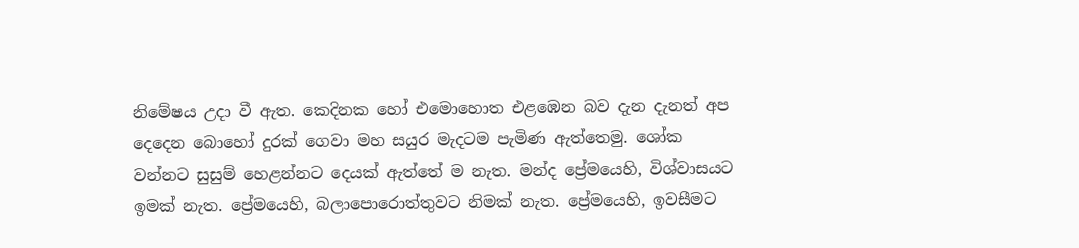නිමේෂය උදා වී ඇත. කෙදිනක හෝ එමොහොත එළඹෙන බව දැන දැනත් අප දෙදෙන බොහෝ දුරක් ගෙවා මහ සයුර මැදටම පැමිණ ඇත්තෙමු. ශෝක වන්නට සුසුම් හෙළන්නට දෙයක් ඇත්තේ ම නැත. මන්ද ප්‍රේමයෙහි, විශ්වාසයට ඉමක් නැත. ප්‍රේමයෙහි, බලාපොරොත්තුවට නිමක් නැත. ප්‍රේමයෙහි, ඉවසීමට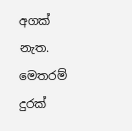අගක් නැත. මෙතරම් දුරක්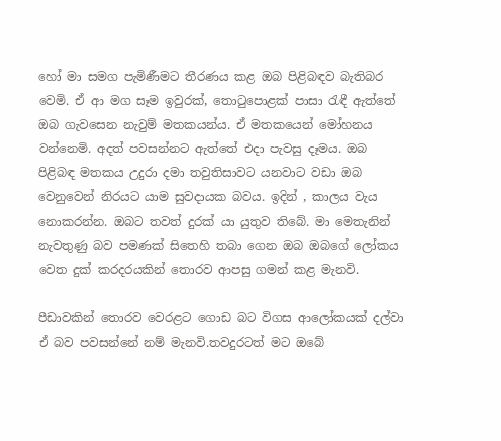හෝ මා සමග පැමිණීමට තීරණය කළ ඔබ පිළිබඳව බැතිබර වෙමි. ඒ ආ මග සෑම ඉවුරක්, තොටුපොළක් පාසා රැඳී ඇත්තේ ඔබ ගැවසෙන නැවුම් මතකයන්ය. ඒ මතකයෙන් මෝහනය වන්නෙමි. අදත් පවසන්නට ඇත්තේ එදා පැවසු දෑමය. ඔබ පිළිබඳ මතකය උදුරා දමා තවුතිසාවට යනවාට වඩා ඔබ වෙනුවෙන් නිරයට යාම සුවදායක බවය. ඉදින් , කාලය වැය නොකරන්න. ඔබට තවත් දුරක් යා යුතුව තිබේ. මා මෙතැනින් නැවතුණු බව පමණක් සිතෙහි තබා ගෙන ඔබ ඔබගේ ලෝකය වෙත දුක් කරදරයකින් තොරව ආපසු ගමන් කළ මැනවි.

පීඩාවකින් තොරව වෙරළට ගොඩ බට විගස ආලෝකයක් දල්වා ඒ බව පවසන්නේ නම් මැනවි.තවදුරටත් මට ඔබේ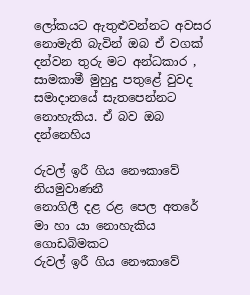ලෝකයට ඇතුළුවන්නට අවසර නොමැති බැවින් ඔබ ඒ වගක් දන්වන තුරු මට අන්ධකාර , සාමකාමී මුහුදු පතුළේ වුවද සමාදානයේ සැතපෙන්නට නොහැකිය. ඒ බව ඔබ දන්නෙහිය

රුවල් ඉරී ගිය නෞකාවේ නියමුවාණනී
නොගිලී දළ රළ පෙල අතරේ
මා හා යා නොහැකිය ගොඩබිමකට
රුවල් ඉරී ගිය නෞකාවේ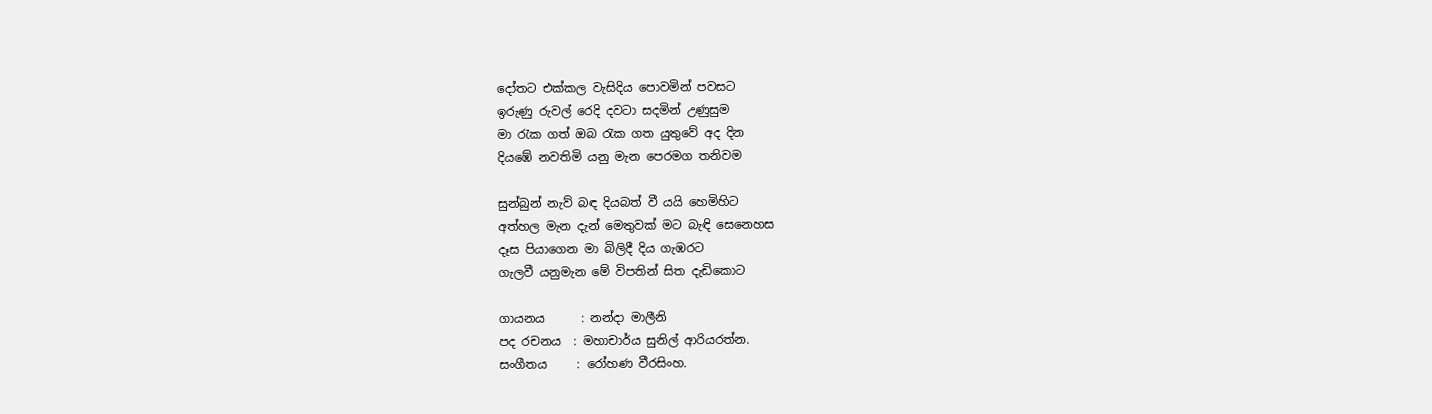දෝතට එක්කල වැසිදිය පොවමින් පවසට
ඉරුණු රුවල් රෙදි දවටා සදමින් උණුසුම
මා රැක ගත් ඔබ රැක ගත යුතුවේ අද දින
දියඹේ නවතිමි යනු මැන පෙරමග තනිවම

සුන්බුන් නැව් බඳ දියබත් වී යයි හෙමිහිට
අත්හල මැන දැන් මෙතුවක් මට බැඳි සෙනෙහස
දෑස පියාගෙන මා බිලිදී දිය ගැඹරට
ගැලවී යනුමැන මේ විපතින් සිත දැඩිකොට

ගායනය      : නන්දා මාලීනි
පද රචනය  : මහාචාර්ය සුනිල් ආරියරත්න.
සංගීතය     : රෝහණ වීරසිංහ.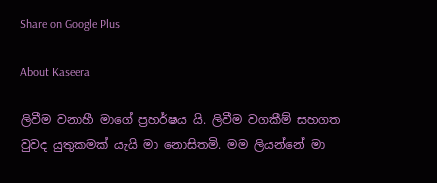Share on Google Plus

About Kaseera

ලිවීම වනාහී මාගේ ප්‍රහර්ෂය යි. ලිවීම වගකීම් සහගත වුවද යුතුකමක් යැයි මා නොසිතමි. මම ලියන්නේ මා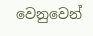වෙනුවෙන්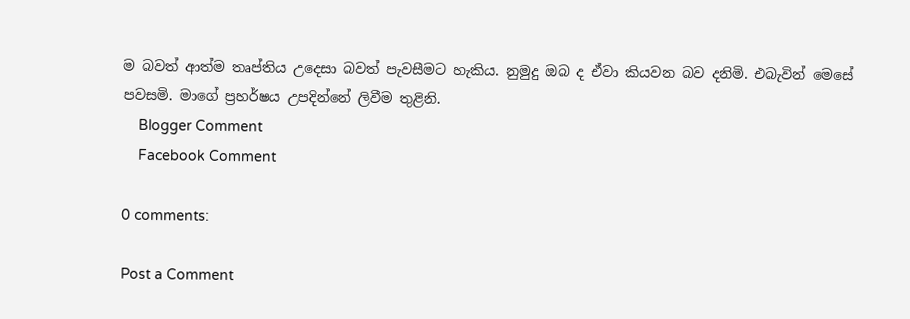ම බවත් ආත්ම තෘප්තිය උදෙසා බවත් පැවසීමට හැකිය. නුමුදු ඔබ ද ඒවා කියවන බව දනිමි. එබැවින් මෙසේ පවසමි. මාගේ ප්‍රහර්ෂය උපදින්නේ ලිවීම තුළිනි.
    Blogger Comment
    Facebook Comment

0 comments:

Post a Comment